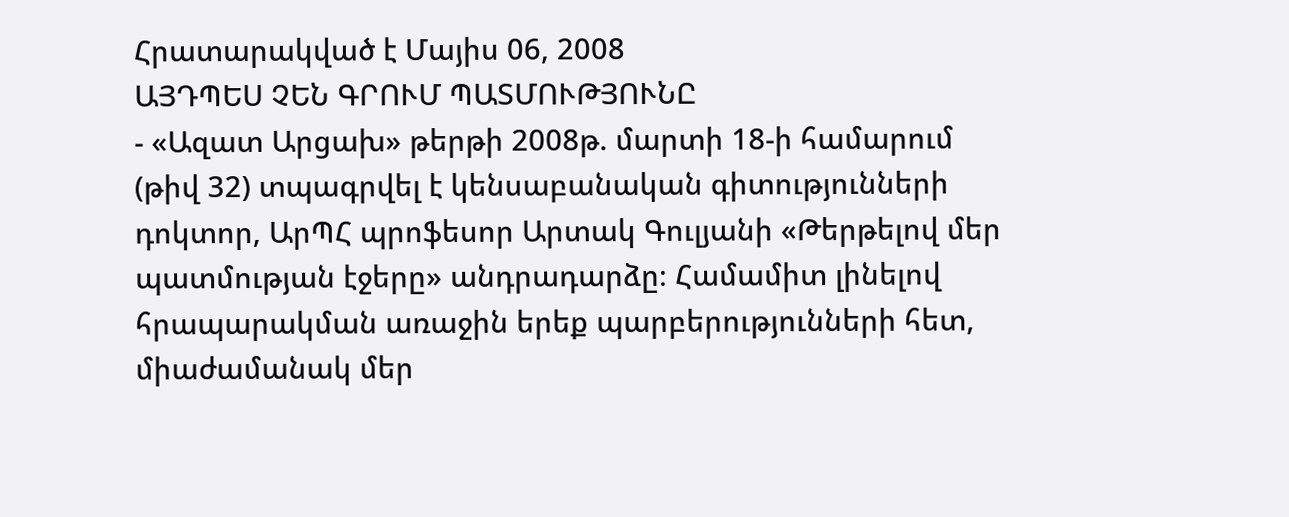Հրատարակված է Մայիս 06, 2008
ԱՅԴՊԵՍ ՉԵՆ ԳՐՈՒՄ ՊԱՏՄՈՒԹՅՈՒՆԸ
- «Ազատ Արցախ» թերթի 2008թ. մարտի 18-ի համարում (թիվ 32) տպագրվել է կենսաբանական գիտությունների դոկտոր, ԱրՊՀ պրոֆեսոր Արտակ Գուլյանի «Թերթելով մեր պատմության էջերը» անդրադարձը։ Համամիտ լինելով հրապարակման առաջին երեք պարբերությունների հետ, միաժամանակ մեր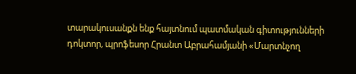տարակուսանքն ենք հայտնում պատմական գիտությունների դոկտոր, պրոֆեսոր Հրանտ Աբրահամյանի «Մարտնչող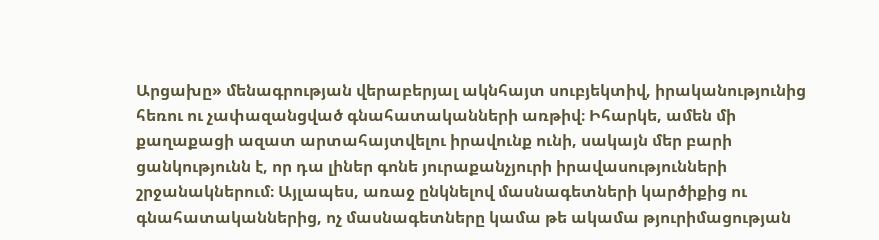Արցախը» մենագրության վերաբերյալ ակնհայտ սուբյեկտիվ, իրականությունից հեռու ու չափազանցված գնահատականների առթիվ։ Իհարկե, ամեն մի քաղաքացի ազատ արտահայտվելու իրավունք ունի, սակայն մեր բարի ցանկությունն է, որ դա լիներ գոնե յուրաքանչյուրի իրավասությունների շրջանակներում։ Այլապես, առաջ ընկնելով մասնագետների կարծիքից ու գնահատականներից, ոչ մասնագետները կամա թե ակամա թյուրիմացության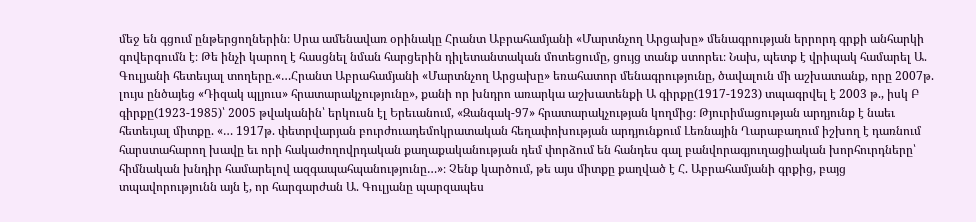մեջ են գցում ընթերցողներին։ Սրա ամենավառ օրինակը Հրանտ Աբրահամյանի «Մարտնչող Արցախը» մենագրության երրորդ գրքի անհարկի գովերգումն է։ Թե ինչի կարող է հասցնել նման հարցերին դիլետանտական մոտեցումը, ցույց տանք ստորեւ։ Նախ, պետք է վրիպակ համարել Ա. Գուլյանի հետեւյալ տողերը.«…Հրանտ Աբրահամյանի «Մարտնչող Արցախը» եռահատոր մենագրությունը, ծավալուն մի աշխատանք, որը 2007թ. լույս ընծայեց «Դիզակ պլյուս» հրատարակչությունը», քանի որ խնդրո առարկա աշխատենքի Ա գիրքը(1917-1923) տպագրվել է 2003 թ., իսկ Բ գիրքը(1923-1985)՝ 2005 թվականին՝ երկուսն էլ Երեւանում, «Զանգակ-97» հրատարակչության կողմից։ Թյուրիմացության արդյունք է նաեւ հետեւյալ միտքը. «… 1917թ. փետրվարյան բուրժուադեմոկրատական հեղափոխության արդյունքում Լեռնային Ղարաբաղում իշխող է դառնում հարստահարող խավը եւ որի հակաժողովրդական քաղաքականության դեմ փորձում են հանդես գալ բանվորագյուղացիական խորհուրդները՝ հիմնական խնդիր համարելով ազգապահպանությունը…»։ Չենք կարծում, թե այս միտքը քաղված է Հ. Աբրահամյանի գրքից, բայց տպավորությունն այն է, որ հարգարժան Ա. Գուլյանը պարզապես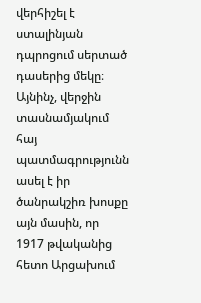վերհիշել է ստալինյան դպրոցում սերտած դասերից մեկը։ Այնինչ, վերջին տասնամյակում հայ պատմագրությունն ասել է իր ծանրակշիռ խոսքը այն մասին, որ 1917 թվականից հետո Արցախում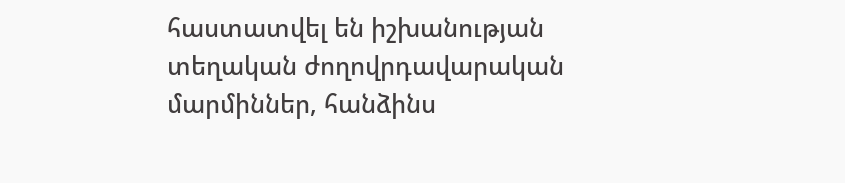հաստատվել են իշխանության տեղական ժողովրդավարական մարմիններ, հանձինս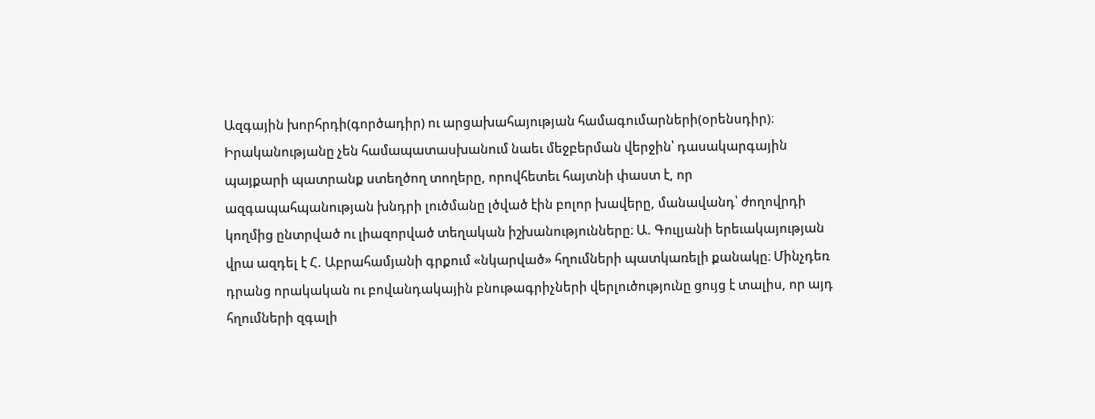Ազգային խորհրդի(գործադիր) ու արցախահայության համագումարների(օրենսդիր)։ Իրականությանը չեն համապատասխանում նաեւ մեջբերման վերջին՝ դասակարգային պայքարի պատրանք ստեղծող տողերը, որովհետեւ հայտնի փաստ է, որ ազգապահպանության խնդրի լուծմանը լծված էին բոլոր խավերը, մանավանդ՝ ժողովրդի կողմից ընտրված ու լիազորված տեղական իշխանությունները։ Ա. Գուլյանի երեւակայության վրա ազդել է Հ. Աբրահամյանի գրքում «նկարված» հղումների պատկառելի քանակը։ Մինչդեռ դրանց որակական ու բովանդակային բնութագրիչների վերլուծությունը ցույց է տալիս, որ այդ հղումների զգալի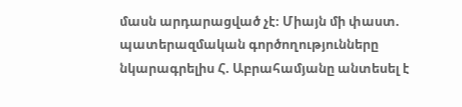մասն արդարացված չէ։ Միայն մի փաստ. պատերազմական գործողությունները նկարագրելիս Հ. Աբրահամյանը անտեսել է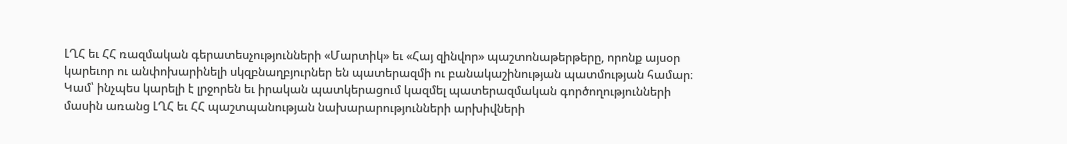ԼՂՀ եւ ՀՀ ռազմական գերատեսչությունների «Մարտիկ» եւ «Հայ զինվոր» պաշտոնաթերթերը, որոնք այսօր կարեւոր ու անփոխարինելի սկզբնաղբյուրներ են պատերազմի ու բանակաշինության պատմության համար։ Կամ՝ ինչպես կարելի է լրջորեն եւ իրական պատկերացում կազմել պատերազմական գործողությունների մասին առանց ԼՂՀ եւ ՀՀ պաշտպանության նախարարությունների արխիվների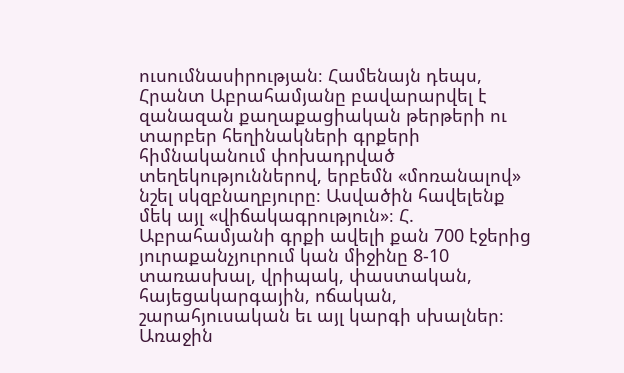ուսումնասիրության։ Համենայն դեպս, Հրանտ Աբրահամյանը բավարարվել է զանազան քաղաքացիական թերթերի ու տարբեր հեղինակների գրքերի հիմնականում փոխադրված տեղեկություններով, երբեմն «մոռանալով» նշել սկզբնաղբյուրը։ Ասվածին հավելենք մեկ այլ «վիճակագրություն»։ Հ. Աբրահամյանի գրքի ավելի քան 700 էջերից յուրաքանչյուրում կան միջինը 8-10 տառասխալ, վրիպակ, փաստական, հայեցակարգային, ոճական, շարահյուսական եւ այլ կարգի սխալներ։ Առաջին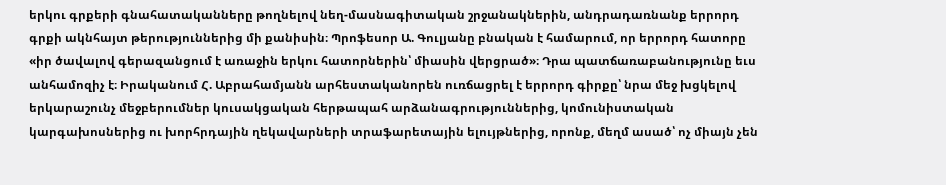երկու գրքերի գնահատականները թողնելով նեղ-մասնագիտական շրջանակներին, անդրադառնանք երրորդ գրքի ակնհայտ թերություններից մի քանիսին։ Պրոֆեսոր Ա. Գուլյանը բնական է համարում, որ երրորդ հատորը «իր ծավալով գերազանցում է առաջին երկու հատորներին՝ միասին վերցրած»։ Դրա պատճառաբանությունը եւս անհամոզիչ է։ Իրականում Հ. Աբրահամյանն արհեստականորեն ուռճացրել է երրորդ գիրքը՝ նրա մեջ խցկելով երկարաշունչ մեջբերումներ կուսակցական հերթապահ արձանագրություններից, կոմունիստական կարգախոսներից ու խորհրդային ղեկավարների տրաֆարետային ելույթներից, որոնք, մեղմ ասած՝ ոչ միայն չեն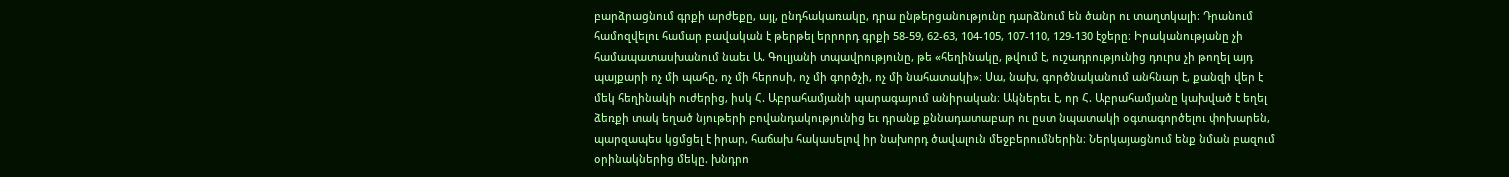բարձրացնում գրքի արժեքը, այլ, ընդհակառակը, դրա ընթերցանությունը դարձնում են ծանր ու տաղտկալի։ Դրանում համոզվելու համար բավական է թերթել երրորդ գրքի 58-59, 62-63, 104-105, 107-110, 129-130 էջերը։ Իրականությանը չի համապատասխանում նաեւ Ա. Գուլյանի տպավրությունը, թե «հեղինակը, թվում է, ուշադրությունից դուրս չի թողել այդ պայքարի ոչ մի պահը, ոչ մի հերոսի, ոչ մի գործչի, ոչ մի նահատակի»։ Սա, նախ, գործնականում անհնար է, քանզի վեր է մեկ հեղինակի ուժերից, իսկ Հ. Աբրահամյանի պարագայում անիրական։ Ակներեւ է, որ Հ. Աբրահամյանը կախված է եղել ձեռքի տակ եղած նյութերի բովանդակությունից եւ դրանք քննադատաբար ու ըստ նպատակի օգտագործելու փոխարեն, պարզապես կցմցել է իրար, հաճախ հակասելով իր նախորդ ծավալուն մեջբերումներին։ Ներկայացնում ենք նման բազում օրինակներից մեկը. խնդրո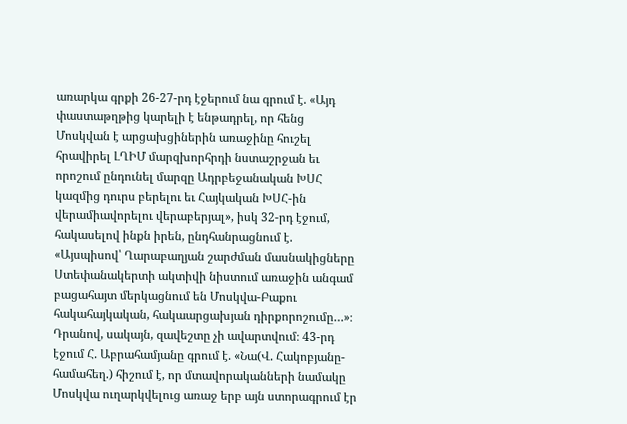առարկա գրքի 26-27-րդ էջերում նա գրում է. «Այդ փաստաթղթից կարելի է ենթադրել, որ հենց Մոսկվան է արցախցիներին առաջինը հուշել հրավիրել ԼՂԻՄ մարզխորհրդի նստաշրջան եւ որոշում ընդունել մարզը Ադրբեջանական ԽՍՀ կազմից դուրս բերելու եւ Հայկական ԽՍՀ-ին վերամիավորելու վերաբերյալ», իսկ 32-րդ էջում, հակասելով ինքն իրեն, ընդհանրացնում է. «Այսպիսով՝ Ղարաբաղյան շարժման մասնակիցները Ստեփանակերտի ակտիվի նիստում առաջին անգամ բացահայտ մերկացնում են Մոսկվա-Բաքու հակահայկական, հակաարցախյան դիրքորոշումը…»։ Դրանով, սակայն, զավեշտը չի ավարտվում։ 43-րդ էջում Հ. Աբրահամյանը գրում է. «Նա(Վ. Հակոբյանը- համահեղ.) հիշում է, որ մտավորականների նամակը Մոսկվա ուղարկվելուց առաջ երբ այն ստորագրում էր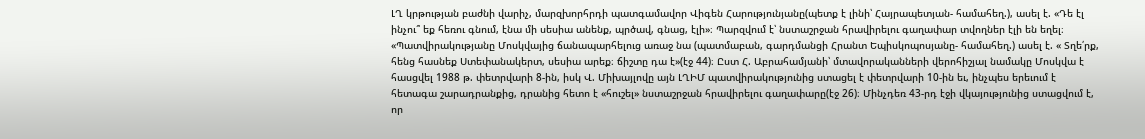ԼՂ կրթության բաժնի վարիչ, մարզխորհրդի պատգամավոր Վիգեն Հարությունյանը(պետք է լինի՝ Հայրապետյան- համահեղ.), ասել է. «Դե էլ ինչու՞ եք հեռու գնում, էնա մի սեսիա անենք, պրծավ, գնաց, էլի»։ Պարզվում է՝ նստաշրջան հրավիրելու գաղափար տվողներ էլի են եղել։ «Պատվիրակությանը Մոսկվայից ճանապարհելուց առաջ նա (պատմաբան, գարդմանցի Հրանտ Եպիսկոպոսյանը- համահեղ.) ասել է. « Տղե՛րք, հենց հասնեք Ստեփանակերտ, սեսիա արեք։ ճիշտը դա է»(էջ 44)։ Ըստ Հ. Աբրահամյանի՝ մտավորականների վերոհիշյալ նամակը Մոսկվա է հասցվել 1988 թ. փետրվարի 8-ին, իսկ Վ. Միխայլովը այն ԼՂԻՄ պատվիրակությունից ստացել է փետրվարի 10-ին եւ, ինչպես երեւում է հետագա շարադրանքից, դրանից հետո է «հուշել» նստաշրջան հրավիրելու գաղափարը(էջ 26)։ Մինչդեռ 43-րդ էջի վկայությունից ստացվում է, որ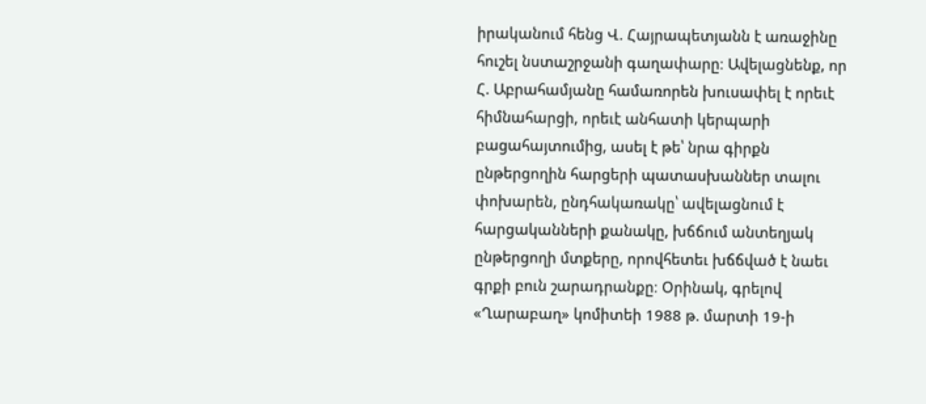իրականում հենց Վ. Հայրապետյանն է առաջինը հուշել նստաշրջանի գաղափարը։ Ավելացնենք, որ Հ. Աբրահամյանը համառորեն խուսափել է որեւէ հիմնահարցի, որեւէ անհատի կերպարի բացահայտումից, ասել է թե՝ նրա գիրքն ընթերցողին հարցերի պատասխաններ տալու փոխարեն, ընդհակառակը՝ ավելացնում է հարցականների քանակը, խճճում անտեղյակ ընթերցողի մտքերը, որովհետեւ խճճված է նաեւ գրքի բուն շարադրանքը։ Օրինակ, գրելով «Ղարաբաղ» կոմիտեի 1988 թ. մարտի 19-ի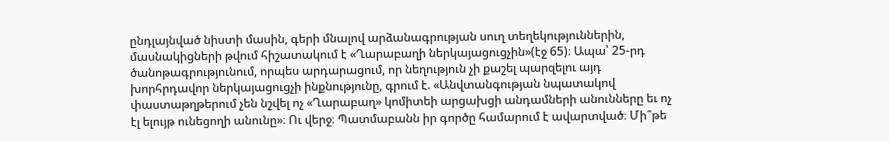ընդլայնված նիստի մասին, գերի մնալով արձանագրության սուղ տեղեկություններին, մասնակիցների թվում հիշատակում է «Ղարաբաղի ներկայացուցչին»(էջ 65)։ Ապա՝ 25-րդ ծանոթագրությունում, որպես արդարացում, որ նեղություն չի քաշել պարզելու այդ խորհրդավոր ներկայացուցչի ինքնությունը, գրում է. «Անվտանգության նպատակով փաստաթղթերում չեն նշվել ոչ «Ղարաբաղ» կոմիտեի արցախցի անդամների անունները եւ ոչ էլ ելույթ ունեցողի անունը»։ Ու վերջ։ Պատմաբանն իր գործը համարում է ավարտված։ Մի՞թե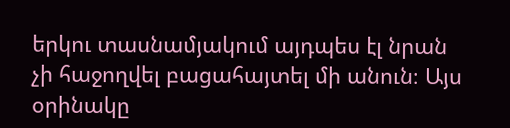երկու տասնամյակում այդպես էլ նրան չի հաջողվել բացահայտել մի անուն։ Այս օրինակը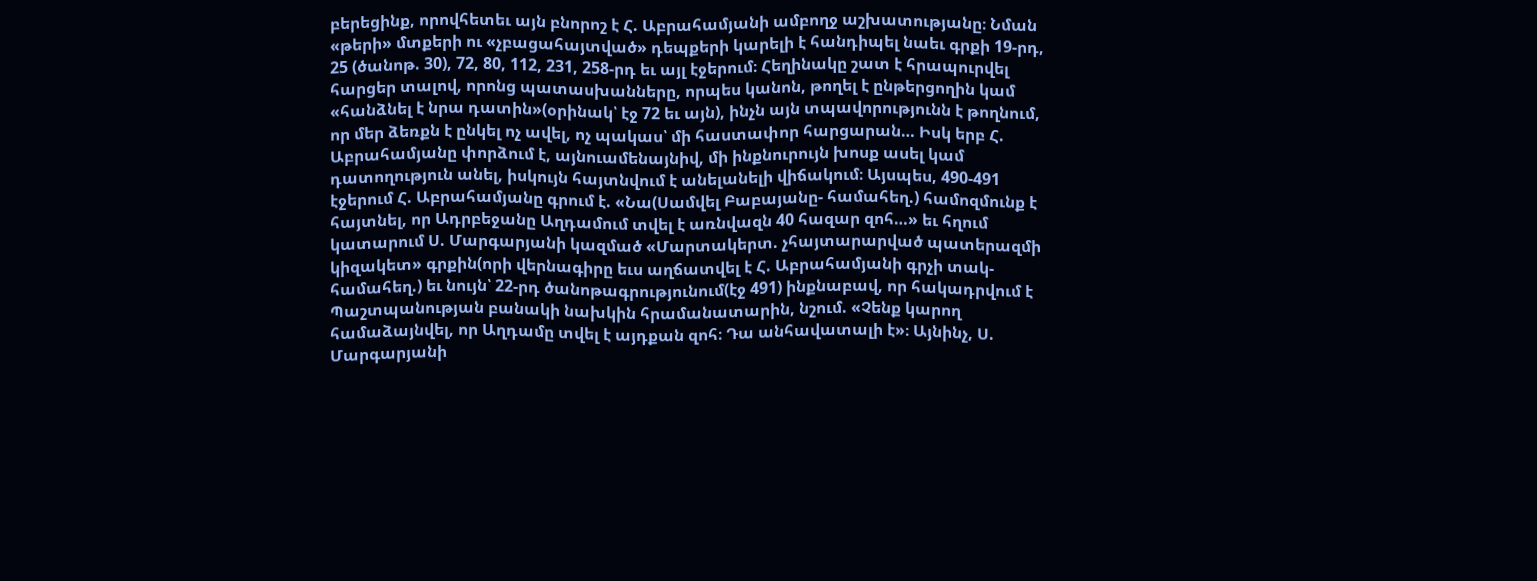բերեցինք, որովհետեւ այն բնորոշ է Հ. Աբրահամյանի ամբողջ աշխատությանը։ Նման «թերի» մտքերի ու «չբացահայտված» դեպքերի կարելի է հանդիպել նաեւ գրքի 19-րդ, 25 (ծանոթ. 30), 72, 80, 112, 231, 258-րդ եւ այլ էջերում։ Հեղինակը շատ է հրապուրվել հարցեր տալով, որոնց պատասխանները, որպես կանոն, թողել է ընթերցողին կամ «հանձնել է նրա դատին»(օրինակ՝ էջ 72 եւ այն), ինչն այն տպավորությունն է թողնում, որ մեր ձեռքն է ընկել ոչ ավել, ոչ պակաս՝ մի հաստափոր հարցարան… Իսկ երբ Հ. Աբրահամյանը փորձում է, այնուամենայնիվ, մի ինքնուրույն խոսք ասել կամ դատողություն անել, իսկույն հայտնվում է անելանելի վիճակում։ Այսպես, 490-491 էջերում Հ. Աբրահամյանը գրում է. «Նա(Սամվել Բաբայանը- համահեղ.) համոզմունք է հայտնել, որ Ադրբեջանը Աղդամում տվել է առնվազն 40 հազար զոհ…» եւ հղում կատարում Ս. Մարգարյանի կազմած «Մարտակերտ. չհայտարարված պատերազմի կիզակետ» գրքին(որի վերնագիրը եւս աղճատվել է Հ. Աբրահամյանի գրչի տակ- համահեղ.) եւ նույն՝ 22-րդ ծանոթագրությունում(էջ 491) ինքնաբավ, որ հակադրվում է Պաշտպանության բանակի նախկին հրամանատարին, նշում. «Չենք կարող համաձայնվել, որ Աղդամը տվել է այդքան զոհ։ Դա անհավատալի է»։ Այնինչ, Ս. Մարգարյանի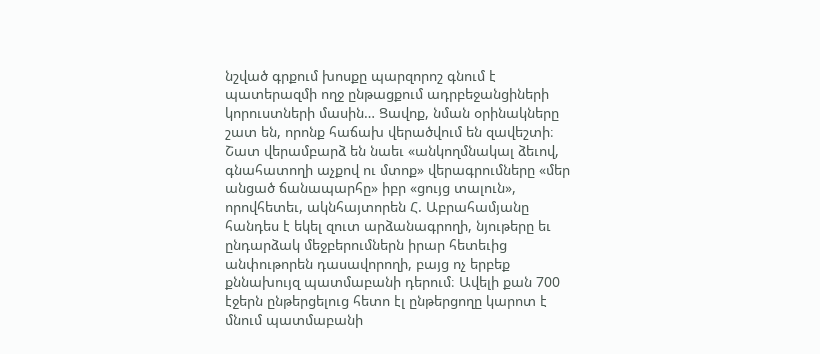նշված գրքում խոսքը պարզորոշ գնում է պատերազմի ողջ ընթացքում ադրբեջանցիների կորուստների մասին… Ցավոք, նման օրինակները շատ են, որոնք հաճախ վերածվում են զավեշտի։ Շատ վերամբարձ են նաեւ «անկողմնակալ ձեւով, գնահատողի աչքով ու մտոք» վերագրումները «մեր անցած ճանապարհը» իբր «ցույց տալուն», որովհետեւ, ակնհայտորեն Հ. Աբրահամյանը հանդես է եկել զուտ արձանագրողի, նյութերը եւ ընդարձակ մեջբերումներն իրար հետեւից անփութորեն դասավորողի, բայց ոչ երբեք քննախույզ պատմաբանի դերում։ Ավելի քան 700 էջերն ընթերցելուց հետո էլ ընթերցողը կարոտ է մնում պատմաբանի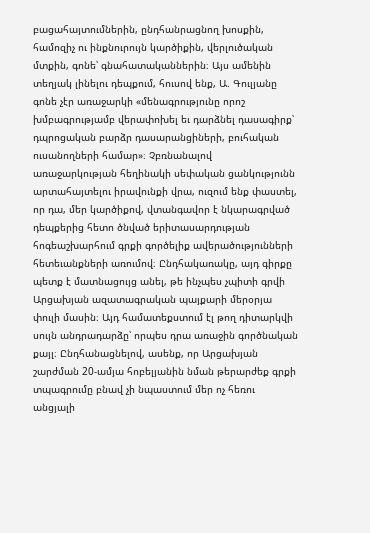բացահայտումներին, ընդհանրացնող խոսքին, համոզիչ ու ինքնուրույն կարծիքին, վերլուծական մտքին, գոնե՝ գնահատականներին։ Այս ամենին տեղյակ լինելու դեպքում, հուսով ենք, Ա. Գուլյանը գոնե չէր առաջարկի «մենագրությունը որոշ խմբագրությամբ վերափոխել եւ դարձնել դասագիրք՝ դպրոցական բարձր դասարանցիների, բուհական ուսանողների համար»։ Չբռնանալով առաջարկության հեղինակի սեփական ցանկությունն արտահայտելու իրավունքի վրա, ուզում ենք փաստել, որ դա, մեր կարծիքով, վտանգավոր է նկարագրված դեպքերից հետո ծնված երիտասարդության հոգեաշխարհում գրքի գործելիք ավերածությունների հետեւանքների առումով։ Ընդհակառակը, այդ գիրքը պետք է մատնացույց անել, թե ինչպես չպիտի գրվի Արցախյան ազատագրական պայքարի մերօրյա փուլի մասին։ Այդ համատեքստում էլ թող դիտարկվի սույն անդրադարձը՝ որպես դրա առաջին գործնական քայլ։ Ընդհանացնելով, ասենք, որ Արցախյան շարժման 20-ամյա հոբելյանին նման թերարժեք գրքի տպագրումը բնավ չի նպաստում մեր ոչ հեռու անցյալի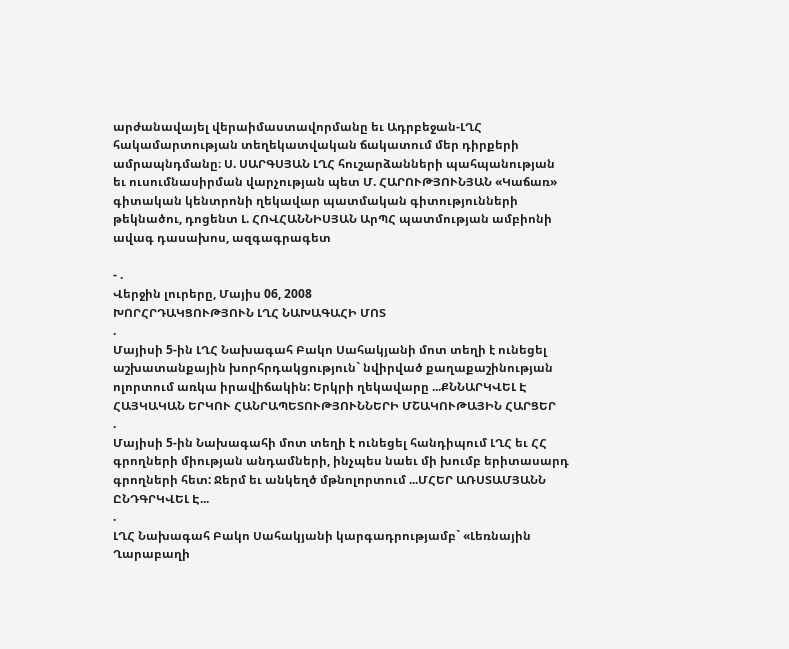արժանավայել վերաիմաստավորմանը եւ Ադրբեջան-ԼՂՀ հակամարտության տեղեկատվական ճակատում մեր դիրքերի ամրապնդմանը։ Ս. ՍԱՐԳՍՅԱՆ ԼՂՀ հուշարձանների պահպանության եւ ուսումնասիրման վարչության պետ Մ. ՀԱՐՈՒԹՅՈՒՆՅԱՆ «Կաճառ» գիտական կենտրոնի ղեկավար պատմական գիտությունների թեկնածու, դոցենտ Լ. ՀՈՎՀԱՆՆԻՍՅԱՆ ԱրՊՀ պատմության ամբիոնի ավագ դասախոս, ազգագրագետ

- .
Վերջին լուրերը, Մայիս 06, 2008
ԽՈՐՀՐԴԱԿՑՈՒԹՅՈՒՆ ԼՂՀ ՆԱԽԱԳԱՀԻ ՄՈՏ
.
Մայիսի 5-ին ԼՂՀ Նախագահ Բակո Սահակյանի մոտ տեղի է ունեցել աշխատանքային խորհրդակցություն` նվիրված քաղաքաշինության ոլորտում առկա իրավիճակին: Երկրի ղեկավարը ...ՔՆՆԱՐԿՎԵԼ Է ՀԱՅԿԱԿԱՆ ԵՐԿՈՒ ՀԱՆՐԱՊԵՏՈՒԹՅՈՒՆՆԵՐԻ ՄՇԱԿՈՒԹԱՅԻՆ ՀԱՐՑԵՐ
.
Մայիսի 5-ին Նախագահի մոտ տեղի է ունեցել հանդիպում ԼՂՀ եւ ՀՀ գրողների միության անդամների, ինչպես նաեւ մի խումբ երիտասարդ գրողների հետ: Ջերմ եւ անկեղծ մթնոլորտում ...ՄՀԵՐ ԱՌՍՏԱՄՅԱՆՆ ԸՆԴԳՐԿՎԵԼ Է...
.
ԼՂՀ Նախագահ Բակո Սահակյանի կարգադրությամբ` «Լեռնային Ղարաբաղի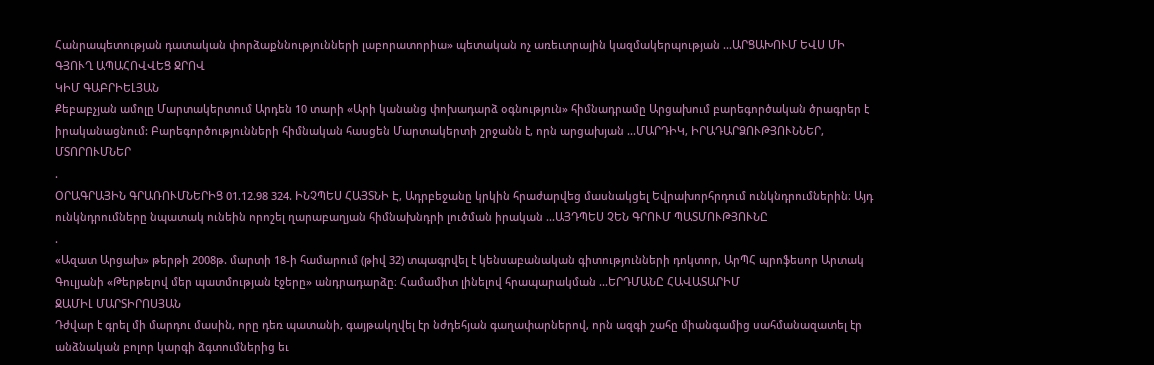Հանրապետության դատական փորձաքննությունների լաբորատորիա» պետական ոչ առեւտրային կազմակերպության ...ԱՐՑԱԽՈՒՄ ԵՎՍ ՄԻ ԳՅՈՒՂ ԱՊԱՀՈՎՎԵՑ ՋՐՈՎ
ԿԻՄ ԳԱԲՐԻԵԼՅԱՆ
Քեբաբչյան ամոլը Մարտակերտում Արդեն 10 տարի «Արի կանանց փոխադարձ օգնություն» հիմնադրամը Արցախում բարեգործական ծրագրեր է իրականացնում: Բարեգործությունների հիմնական հասցեն Մարտակերտի շրջանն է, որն արցախյան ...ՄԱՐԴԻԿ, ԻՐԱԴԱՐՁՈՒԹՅՈՒՆՆԵՐ, ՄՏՈՐՈՒՄՆԵՐ
.
ՕՐԱԳՐԱՅԻՆ ԳՐԱՌՈՒՄՆԵՐԻՑ 01.12.98 324. ԻՆՉՊԵՍ ՀԱՅՏՆԻ Է, Ադրբեջանը կրկին հրաժարվեց մասնակցել Եվրախորհրդում ունկնդրումներին։ Այդ ունկնդրումները նպատակ ունեին որոշել ղարաբաղյան հիմնախնդրի լուծման իրական ...ԱՅԴՊԵՍ ՉԵՆ ԳՐՈՒՄ ՊԱՏՄՈՒԹՅՈՒՆԸ
.
«Ազատ Արցախ» թերթի 2008թ. մարտի 18-ի համարում (թիվ 32) տպագրվել է կենսաբանական գիտությունների դոկտոր, ԱրՊՀ պրոֆեսոր Արտակ Գուլյանի «Թերթելով մեր պատմության էջերը» անդրադարձը։ Համամիտ լինելով հրապարակման ...ԵՐԴՄԱՆԸ ՀԱՎԱՏԱՐԻՄ
ՋԱՄԻԼ ՄԱՐՏԻՐՈՍՅԱՆ
Դժվար է գրել մի մարդու մասին, որը դեռ պատանի, գայթակղվել էր նժդեհյան գաղափարներով, որն ազգի շահը միանգամից սահմանազատել էր անձնական բոլոր կարգի ձգտումներից եւ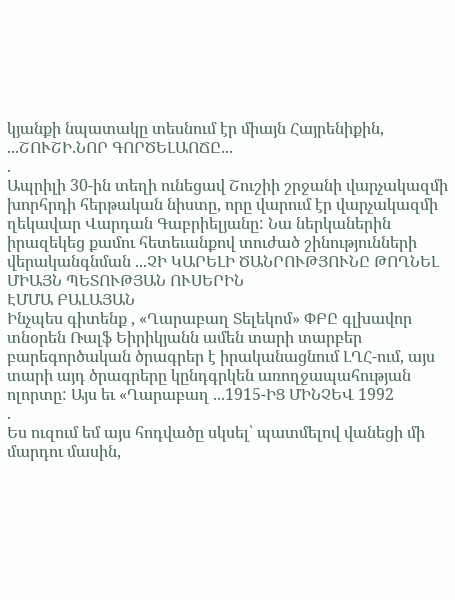կյանքի նպատակը տեսնում էր միայն Հայրենիքին, ...ՇՈՒՇԻ.ՆՈՐ ԳՈՐԾԵԼԱՈՃԸ...
.
Ապրիլի 30-ին տեղի ունեցավ Շուշիի շրջանի վարչակազմի խորհրդի հերթական նիստը, որը վարում էր վարչակազմի ղեկավար Վարդան Գաբրիելյանը: Նա ներկաներին իրազեկեց քամու հետեւանքով տուժած շինությունների վերականգնման ...ՉԻ ԿԱՐԵԼԻ ԾԱՆՐՈՒԹՅՈՒՆԸ ԹՈՂՆԵԼ ՄԻԱՅՆ ՊԵՏՈՒԹՅԱՆ ՈՒՍԵՐԻՆ
ԷՄՄԱ ԲԱԼԱՅԱՆ
Ինչպես գիտենք , «Ղարաբաղ Տելեկոմ» ՓԲԸ գլխավոր տնօրեն Ռալֆ Եիրիկյանն ամեն տարի տարբեր բարեգործական ծրագրեր է իրականացնում ԼՂՀ-ում, այս տարի այդ ծրագրերը կընդգրկեն առողջապահության ոլորտը: Այս եւ «Ղարաբաղ ...1915-ԻՑ ՄԻՆՉԵՎ 1992
.
Ես ուզում եմ այս հոդվածը սկսել՝ պատմելով վանեցի մի մարդու մասին,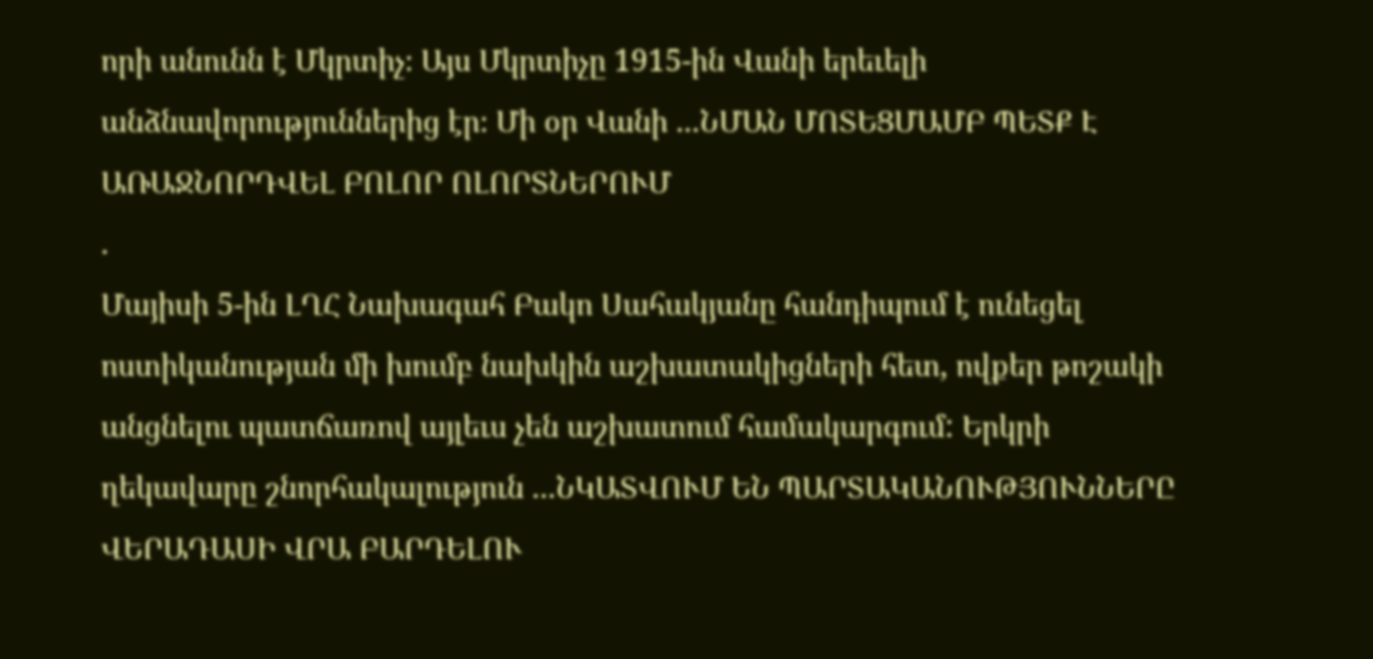որի անունն է Մկրտիչ։ Այս Մկրտիչը 1915-ին Վանի երեւելի անձնավորություններից էր։ Մի օր Վանի ...ՆՄԱՆ ՄՈՏԵՑՄԱՄԲ ՊԵՏՔ Է ԱՌԱՋՆՈՐԴՎԵԼ ԲՈԼՈՐ ՈԼՈՐՏՆԵՐՈՒՄ
.
Մայիսի 5-ին ԼՂՀ Նախագահ Բակո Սահակյանը հանդիպում է ունեցել ոստիկանության մի խումբ նախկին աշխատակիցների հետ, ովքեր թոշակի անցնելու պատճառով այլեւս չեն աշխատում համակարգում: Երկրի ղեկավարը շնորհակալություն ...ՆԿԱՏՎՈՒՄ ԵՆ ՊԱՐՏԱԿԱՆՈՒԹՅՈՒՆՆԵՐԸ ՎԵՐԱԴԱՍԻ ՎՐԱ ԲԱՐԴԵԼՈՒ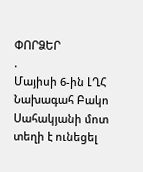ՓՈՐՁԵՐ
.
Մայիսի 6-ին ԼՂՀ Նախագահ Բակո Սահակյանի մոտ տեղի է ունեցել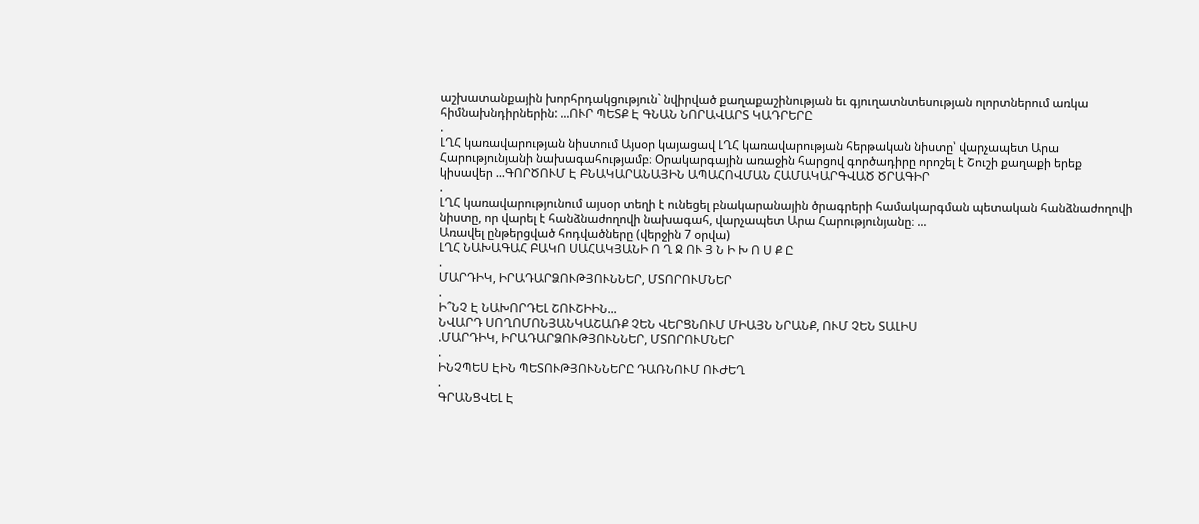աշխատանքային խորհրդակցություն` նվիրված քաղաքաշինության եւ գյուղատնտեսության ոլորտներում առկա հիմնախնդիրներին: ...ՈՒՐ ՊԵՏՔ Է ԳՆԱՆ ՆՈՐԱՎԱՐՏ ԿԱԴՐԵՐԸ
.
ԼՂՀ կառավարության նիստում Այսօր կայացավ ԼՂՀ կառավարության հերթական նիստը՝ վարչապետ Արա Հարությունյանի նախագահությամբ։ Օրակարգային առաջին հարցով գործադիրը որոշել է Շուշի քաղաքի երեք կիսավեր ...ԳՈՐԾՈՒՄ Է ԲՆԱԿԱՐԱՆԱՅԻՆ ԱՊԱՀՈՎՄԱՆ ՀԱՄԱԿԱՐԳՎԱԾ ԾՐԱԳԻՐ
.
ԼՂՀ կառավարությունում այսօր տեղի է ունեցել բնակարանային ծրագրերի համակարգման պետական հանձնաժողովի նիստը, որ վարել է հանձնաժողովի նախագահ, վարչապետ Արա Հարությունյանը։ ...
Առավել ընթերցված հոդվածները (վերջին 7 օրվա)
ԼՂՀ ՆԱԽԱԳԱՀ ԲԱԿՈ ՍԱՀԱԿՅԱՆԻ Ո Ղ Ջ ՈՒ Յ Ն Ի Խ Ո Ս Ք Ը
.
ՄԱՐԴԻԿ, ԻՐԱԴԱՐՁՈՒԹՅՈՒՆՆԵՐ, ՄՏՈՐՈՒՄՆԵՐ
.
Ի՞ՆՉ Է ՆԱԽՈՐԴԵԼ ՇՈՒՇԻԻՆ...
ՆՎԱՐԴ ՍՈՂՈՄՈՆՅԱՆԿԱՇԱՌՔ ՉԵՆ ՎԵՐՑՆՈՒՄ ՄԻԱՅՆ ՆՐԱՆՔ, ՈՒՄ ՉԵՆ ՏԱԼԻՍ
.ՄԱՐԴԻԿ, ԻՐԱԴԱՐՁՈՒԹՅՈՒՆՆԵՐ, ՄՏՈՐՈՒՄՆԵՐ
.
ԻՆՉՊԵՍ ԷԻՆ ՊԵՏՈՒԹՅՈՒՆՆԵՐԸ ԴԱՌՆՈՒՄ ՈՒԺԵՂ
.
ԳՐԱՆՑՎԵԼ Է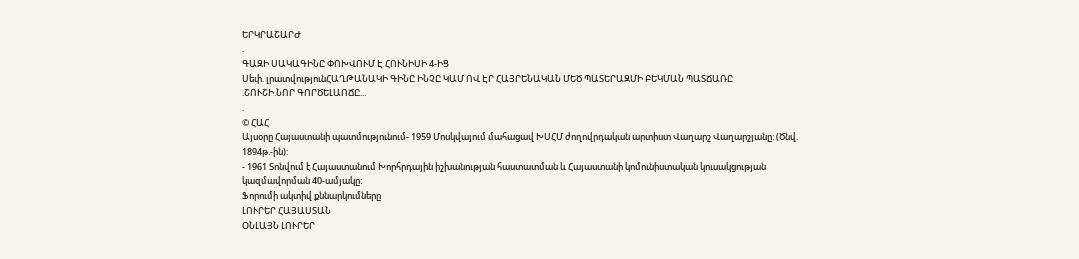ԵՐԿՐԱՇԱՐԺ
.
ԳԱԶԻ ՍԱԿԱԳԻՆԸ ՓՈԽՎՈՒՄ Է ՀՈՒՆԻՍԻ 4-ԻՑ
Սեփ. լրատվությունՀԱՂԹԱՆԱԿԻ ԳԻՆԸ ԻՆՉԸ ԿԱՄ ՈՎ ԷՐ ՀԱՅՐԵՆԱԿԱՆ ՄԵԾ ՊԱՏԵՐԱԶՄԻ ԲԵԿՄԱՆ ՊԱՏՃԱՌԸ
.ՇՈՒՇԻ.ՆՈՐ ԳՈՐԾԵԼԱՈՃԸ...
.
© ՀԱՀ
Այսօրը Հայաստանի պատմությունում- 1959 Մոսկվայում մահացավ ԽՍՀՄ ժողովրդական արտիստ Վաղարշ Վաղարշյանը: (Ծնվ. 1894թ.-ին):
- 1961 Տոնվում է Հայաստանում Խորհրդային իշխանության հաստատման և Հայաստանի կոմունիստական կուսակցության կազմավորման 40-ամյակը:
Ֆորումի ակտիվ քննարկումները
ԼՈՒՐԵՐ ՀԱՅԱՍՏԱՆ
ՕՆԼԱՅՆ ԼՈՒՐԵՐ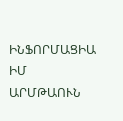ԻՆՖՈՐՄԱՑԻԱ
ԻՄ ԱՐՄԹԱՈՒՆ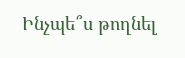Ինչպե՞ս թողնել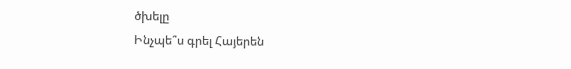ծխելը
Ինչպե՞ս գրել Հայերեն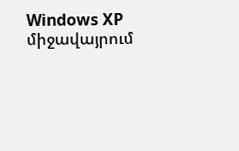Windows XP միջավայրում